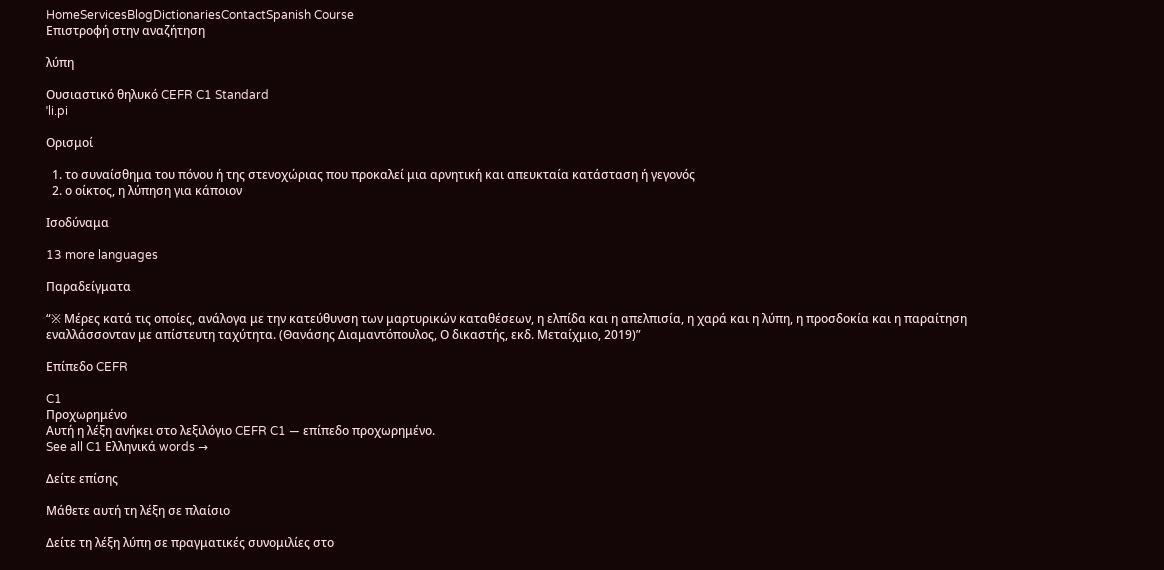HomeServicesBlogDictionariesContactSpanish Course
Επιστροφή στην αναζήτηση

λύπη

Ουσιαστικό θηλυκό CEFR C1 Standard
ˈli.pi

Ορισμοί

  1. το συναίσθημα του πόνου ή της στενοχώριας που προκαλεί μια αρνητική και απευκταία κατάσταση ή γεγονός
  2. ο οίκτος, η λύπηση για κάποιον

Ισοδύναμα

13 more languages

Παραδείγματα

“※ Μέρες κατά τις οποίες, ανάλογα με την κατεύθυνση των μαρτυρικών καταθέσεων, η ελπίδα και η απελπισία, η χαρά και η λύπη, η προσδοκία και η παραίτηση εναλλάσσονταν με απίστευτη ταχύτητα. (Θανάσης Διαμαντόπουλος, Ο δικαστής, εκδ. Μεταίχμιο, 2019)”

Επίπεδο CEFR

C1
Προχωρημένο
Αυτή η λέξη ανήκει στο λεξιλόγιο CEFR C1 — επίπεδο προχωρημένο.
See all C1 Ελληνικά words →

Δείτε επίσης

Μάθετε αυτή τη λέξη σε πλαίσιο

Δείτε τη λέξη λύπη σε πραγματικές συνομιλίες στο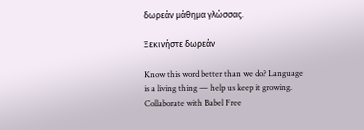δωρεάν μάθημα γλώσσας.

Ξεκινήστε δωρεάν

Know this word better than we do? Language is a living thing — help us keep it growing. Collaborate with Babel Free